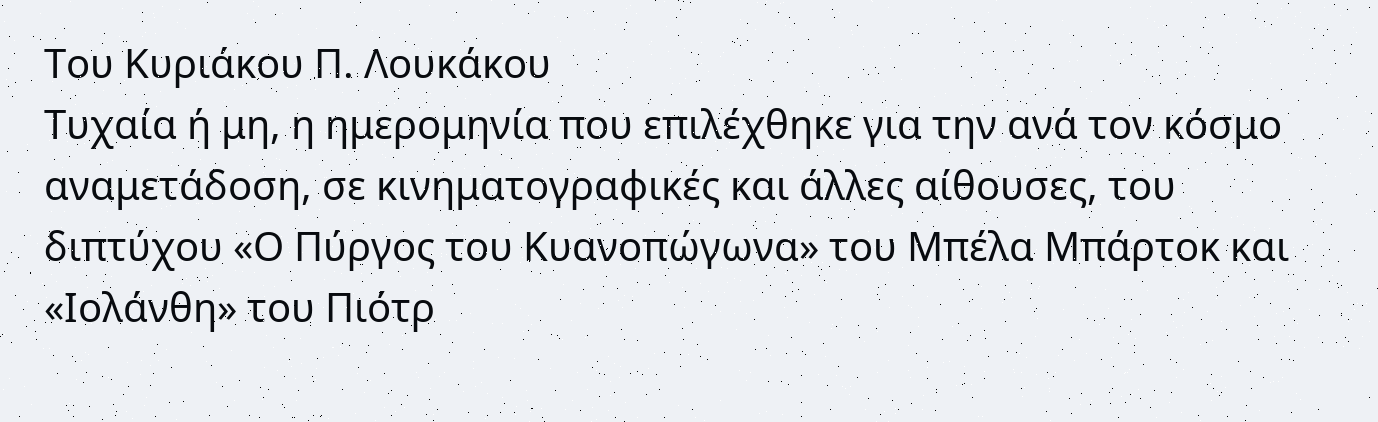Του Κυριάκου Π. Λουκάκου
Τυχαία ή μη, η ημερομηνία που επιλέχθηκε για την ανά τον κόσμο αναμετάδοση, σε κινηματογραφικές και άλλες αίθουσες, του διπτύχου «Ο Πύργος του Κυανοπώγωνα» του Μπέλα Μπάρτοκ και «Ιολάνθη» του Πιότρ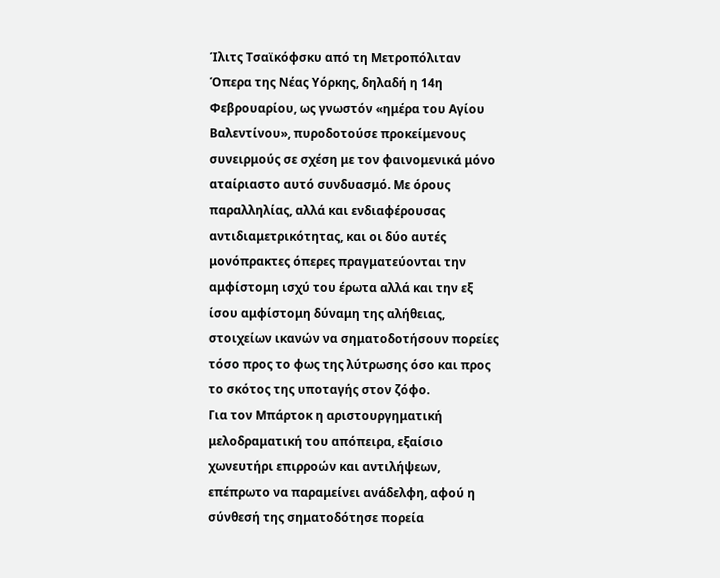Ίλιτς Τσαϊκόφσκυ από τη Μετροπόλιταν Όπερα της Νέας Υόρκης, δηλαδή η 14η Φεβρουαρίου, ως γνωστόν «ημέρα του Αγίου Βαλεντίνου», πυροδοτούσε προκείμενους συνειρμούς σε σχέση με τον φαινομενικά μόνο αταίριαστο αυτό συνδυασμό. Με όρους παραλληλίας, αλλά και ενδιαφέρουσας αντιδιαμετρικότητας, και οι δύο αυτές μονόπρακτες όπερες πραγματεύονται την αμφίστομη ισχύ του έρωτα αλλά και την εξ ίσου αμφίστομη δύναμη της αλήθειας, στοιχείων ικανών να σηματοδοτήσουν πορείες τόσο προς το φως της λύτρωσης όσο και προς το σκότος της υποταγής στον ζόφο.
Για τον Μπάρτοκ η αριστουργηματική μελοδραματική του απόπειρα, εξαίσιο χωνευτήρι επιρροών και αντιλήψεων, επέπρωτο να παραμείνει ανάδελφη, αφού η σύνθεσή της σηματοδότησε πορεία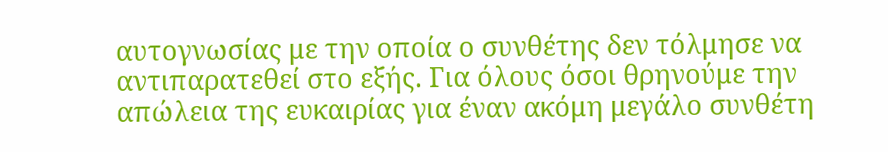αυτογνωσίας με την οποία ο συνθέτης δεν τόλμησε να αντιπαρατεθεί στο εξής. Για όλους όσοι θρηνούμε την απώλεια της ευκαιρίας για έναν ακόμη μεγάλο συνθέτη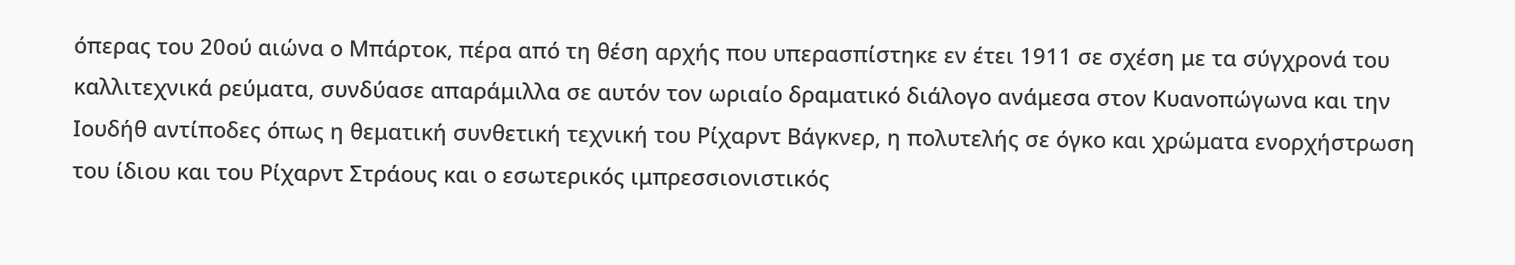όπερας του 20ού αιώνα ο Μπάρτοκ, πέρα από τη θέση αρχής που υπερασπίστηκε εν έτει 1911 σε σχέση με τα σύγχρονά του καλλιτεχνικά ρεύματα, συνδύασε απαράμιλλα σε αυτόν τον ωριαίο δραματικό διάλογο ανάμεσα στον Κυανοπώγωνα και την Ιουδήθ αντίποδες όπως η θεματική συνθετική τεχνική του Ρίχαρντ Βάγκνερ, η πολυτελής σε όγκο και χρώματα ενορχήστρωση του ίδιου και του Ρίχαρντ Στράους και ο εσωτερικός ιμπρεσσιονιστικός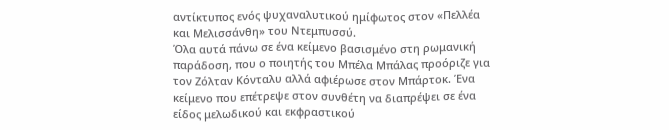αντίκτυπος ενός ψυχαναλυτικού ημίφωτος στον «Πελλέα και Μελισσάνθη» του Ντεμπυσσύ.
Όλα αυτά πάνω σε ένα κείμενο βασισμένο στη ρωμανική παράδοση, που ο ποιητής του Μπέλα Μπάλας προόριζε για τον Ζόλταν Κόνταλυ αλλά αφιέρωσε στον Μπάρτοκ. Ένα κείμενο που επέτρεψε στον συνθέτη να διαπρέψει σε ένα είδος μελωδικού και εκφραστικού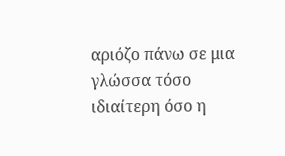αριόζο πάνω σε μια γλώσσα τόσο ιδιαίτερη όσο η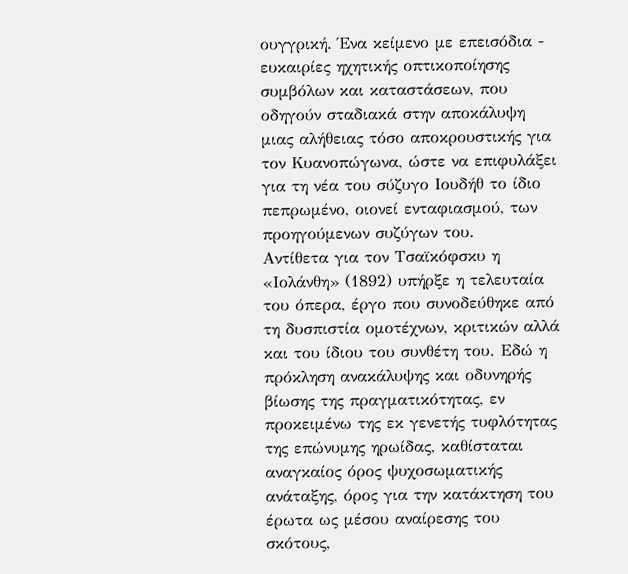ουγγρική. Ένα κείμενο με επεισόδια - ευκαιρίες ηχητικής οπτικοποίησης συμβόλων και καταστάσεων, που οδηγούν σταδιακά στην αποκάλυψη μιας αλήθειας τόσο αποκρουστικής για τον Κυανοπώγωνα, ώστε να επιφυλάξει για τη νέα του σύζυγο Ιουδήθ το ίδιο πεπρωμένο, οιονεί ενταφιασμού, των προηγούμενων συζύγων του.
Αντίθετα για τον Τσαϊκόφσκυ η «Ιολάνθη» (1892) υπήρξε η τελευταία του όπερα, έργο που συνοδεύθηκε από τη δυσπιστία ομοτέχνων, κριτικών αλλά και του ίδιου του συνθέτη του. Εδώ η πρόκληση ανακάλυψης και οδυνηρής βίωσης της πραγματικότητας, εν προκειμένω της εκ γενετής τυφλότητας της επώνυμης ηρωίδας, καθίσταται αναγκαίος όρος ψυχοσωματικής ανάταξης, όρος για την κατάκτηση του έρωτα ως μέσου αναίρεσης του σκότους,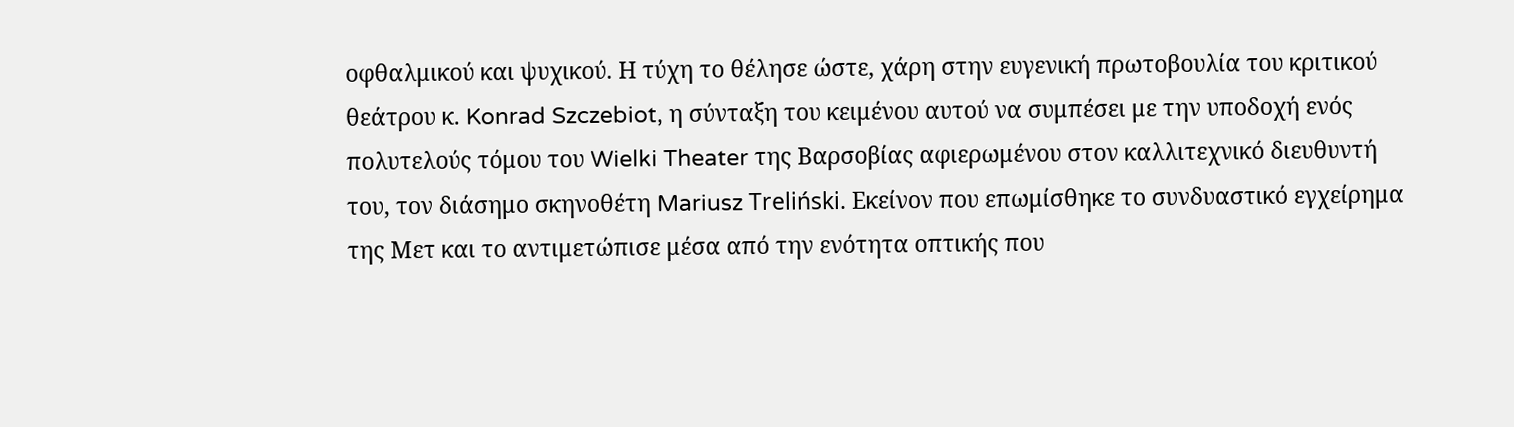οφθαλμικού και ψυχικού. Η τύχη το θέλησε ώστε, χάρη στην ευγενική πρωτοβουλία του κριτικού θεάτρου κ. Konrad Szczebiot, η σύνταξη του κειμένου αυτού να συμπέσει με την υποδοχή ενός πολυτελούς τόμου του Wielki Theater της Βαρσοβίας αφιερωμένου στον καλλιτεχνικό διευθυντή του, τον διάσημο σκηνοθέτη Mariusz Treliński. Εκείνον που επωμίσθηκε το συνδυαστικό εγχείρημα της Μετ και το αντιμετώπισε μέσα από την ενότητα οπτικής που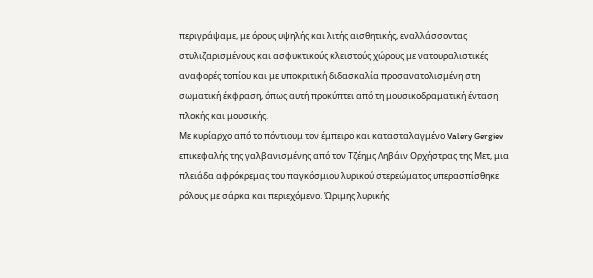περιγράψαμε, με όρους υψηλής και λιτής αισθητικής, εναλλάσσοντας στυλιζαρισμένους και ασφυκτικούς κλειστούς χώρους με νατουραλιστικές αναφορές τοπίου και με υποκριτική διδασκαλία προσανατολισμένη στη σωματική έκφραση, όπως αυτή προκύπτει από τη μουσικοδραματική ένταση πλοκής και μουσικής.
Με κυρίαρχο από το πόντιουμ τον έμπειρο και κατασταλαγμένο Valery Gergiev επικεφαλής της γαλβανισμένης από τον Τζέημς Ληβάιν Ορχήστρας της Μετ, μια πλειάδα αφρόκρεμας του παγκόσμιου λυρικού στερεώματος υπερασπίσθηκε ρόλους με σάρκα και περιεχόμενο. Ώριμης λυρικής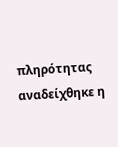πληρότητας αναδείχθηκε η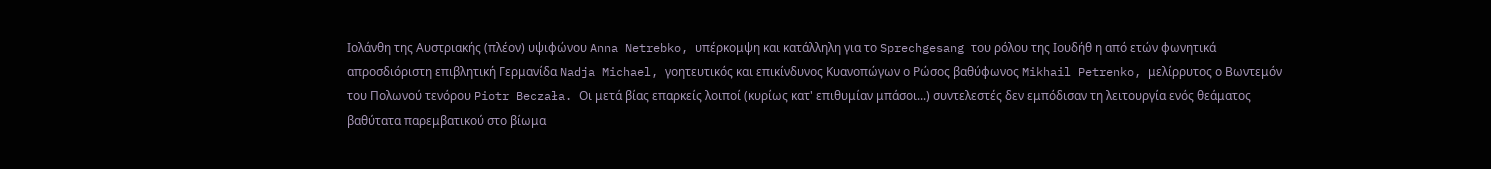Ιολάνθη της Αυστριακής (πλέον) υψιφώνου Anna Netrebko, υπέρκομψη και κατάλληλη για το Sprechgesang του ρόλου της Ιουδήθ η από ετών φωνητικά απροσδιόριστη επιβλητική Γερμανίδα Nadja Michael, γοητευτικός και επικίνδυνος Κυανοπώγων ο Ρώσος βαθύφωνος Mikhail Petrenko, μελίρρυτος ο Βωντεμόν του Πολωνού τενόρου Piotr Beczała. Οι μετά βίας επαρκείς λοιποί (κυρίως κατ' επιθυμίαν μπάσοι...) συντελεστές δεν εμπόδισαν τη λειτουργία ενός θεάματος βαθύτατα παρεμβατικού στο βίωμα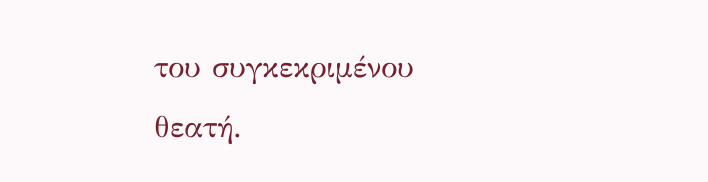του συγκεκριμένου θεατή.